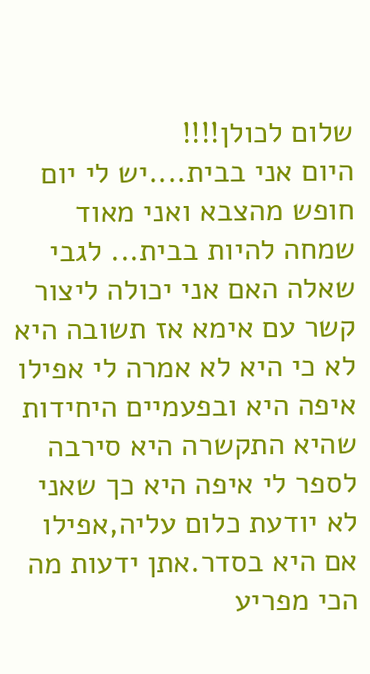שלום לכולן!!!!
היום אני בבית....יש לי יום חופש מהצבא ואני מאוד שמחה להיות בבית... לגבי שאלה האם אני יכולה ליצור קשר עם אימא אז תשובה היא לא כי היא לא אמרה לי אפילו איפה היא ובפעמיים היחידות שהיא התקשרה היא סירבה לספר לי איפה היא כך שאני לא יודעת כלום עליה,אפילו אם היא בסדר.אתן ידעות מה הכי מפריע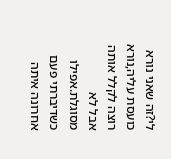לי?זה שאני נורא כועסת עליה,נורא רוצה לקלל אותה אבל לא מסוגלת.אפילו כשדיברתי פעם אחרונה איתה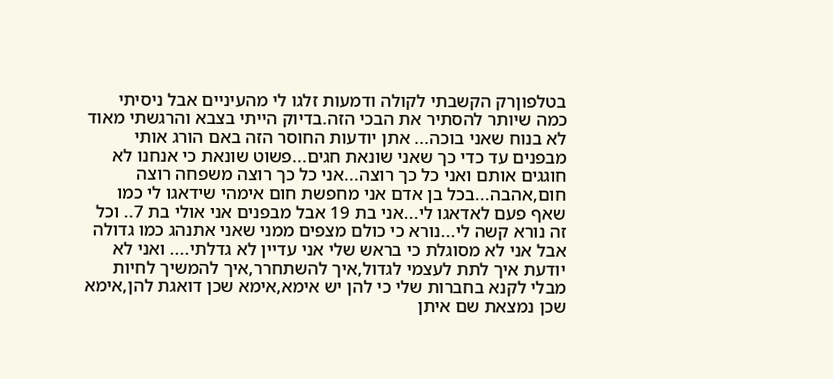בטלפוןרק הקשבתי לקולה ודמעות זלגו לי מהעיניים אבל ניסיתי כמה שיותר להסתיר את הבכי הזה.בדיוק הייתי בצבא והרגשתי מאוד לא בנוח שאני בוכה... אתן יודעות החוסר הזה באם הורג אותי מבפנים עד כדי כך שאני שונאת חגים...פשוט שונאת כי אנחנו לא חוגגים אותם ואני כל כך רוצה...אני כל כך רוצה משפחה רוצה חום,אהבה...בכל בן אדם אני מחפשת חום אימהי שידאגו לי כמו שאף פעם לאדאגו לי...אני בת 19 אבל מבפנים אני אולי בת 7.. וכל זה נורא קשה לי...נורא כי כולם מצפים ממני שאני אתנהג כמו גדולה אבל אני לא מסוגלת כי בראש שלי אני עדיין לא גדלתי.... ואני לא יודעת איך לתת לעצמי לגדול,איך להשתחרר,איך להמשיך לחיות מבלי לקנא בחברות שלי כי להן יש אימא,אימא שכן דואגת להן,אימא שכן נמצאת שם איתן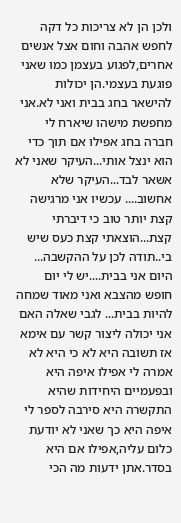ולכן הן לא צריכות כל דקה לחפש אהבה וחום אצל אנשים אחרים,לפגוע בעצמן כמו שאני פוגעת בעצמי.הן יכולות להישאר בחג בבית ואני לא.אני מחפשת מישהו שיארח לי חברה בחג אפילו אם תוך כדי הוא ינצל אותי...העיקר שאני לא אשאר לבד...העיקר שלא אחשוב.... עכשיו אני מרגישה קצת יותר טוב כי דיברתי קצת...הוצאתי קצת כעס שיש בי..תודה לכן על ההקשבה...
היום אני בבית....יש לי יום חופש מהצבא ואני מאוד שמחה להיות בבית... לגבי שאלה האם אני יכולה ליצור קשר עם אימא אז תשובה היא לא כי היא לא אמרה לי אפילו איפה היא ובפעמיים היחידות שהיא התקשרה היא סירבה לספר לי איפה היא כך שאני לא יודעת כלום עליה,אפילו אם היא בסדר.אתן ידעות מה הכי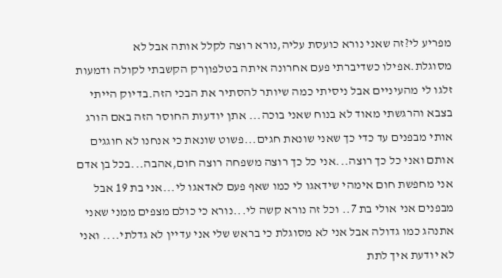מפריע לי?זה שאני נורא כועסת עליה,נורא רוצה לקלל אותה אבל לא מסוגלת.אפילו כשדיברתי פעם אחרונה איתה בטלפוןרק הקשבתי לקולה ודמעות זלגו לי מהעיניים אבל ניסיתי כמה שיותר להסתיר את הבכי הזה.בדיוק הייתי בצבא והרגשתי מאוד לא בנוח שאני בוכה... אתן יודעות החוסר הזה באם הורג אותי מבפנים עד כדי כך שאני שונאת חגים...פשוט שונאת כי אנחנו לא חוגגים אותם ואני כל כך רוצה...אני כל כך רוצה משפחה רוצה חום,אהבה...בכל בן אדם אני מחפשת חום אימהי שידאגו לי כמו שאף פעם לאדאגו לי...אני בת 19 אבל מבפנים אני אולי בת 7.. וכל זה נורא קשה לי...נורא כי כולם מצפים ממני שאני אתנהג כמו גדולה אבל אני לא מסוגלת כי בראש שלי אני עדיין לא גדלתי.... ואני לא יודעת איך לתת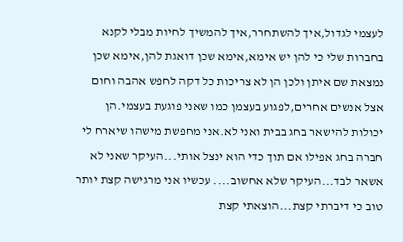לעצמי לגדול,איך להשתחרר,איך להמשיך לחיות מבלי לקנא בחברות שלי כי להן יש אימא,אימא שכן דואגת להן,אימא שכן נמצאת שם איתן ולכן הן לא צריכות כל דקה לחפש אהבה וחום אצל אנשים אחרים,לפגוע בעצמן כמו שאני פוגעת בעצמי.הן יכולות להישאר בחג בבית ואני לא.אני מחפשת מישהו שיארח לי חברה בחג אפילו אם תוך כדי הוא ינצל אותי...העיקר שאני לא אשאר לבד...העיקר שלא אחשוב.... עכשיו אני מרגישה קצת יותר טוב כי דיברתי קצת...הוצאתי קצת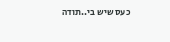כעס שיש בי..תודה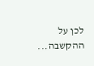לכן על ההקשבה...